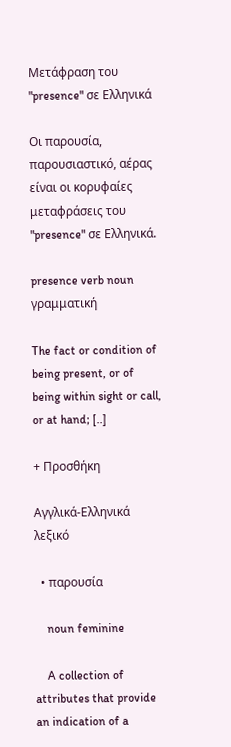Μετάφραση του "presence" σε Ελληνικά

Οι παρουσία, παρουσιαστικό, αέρας είναι οι κορυφαίες μεταφράσεις του "presence" σε Ελληνικά.

presence verb noun γραμματική

The fact or condition of being present, or of being within sight or call, or at hand; [..]

+ Προσθήκη

Αγγλικά-Ελληνικά λεξικό

  • παρουσία

    noun feminine

    A collection of attributes that provide an indication of a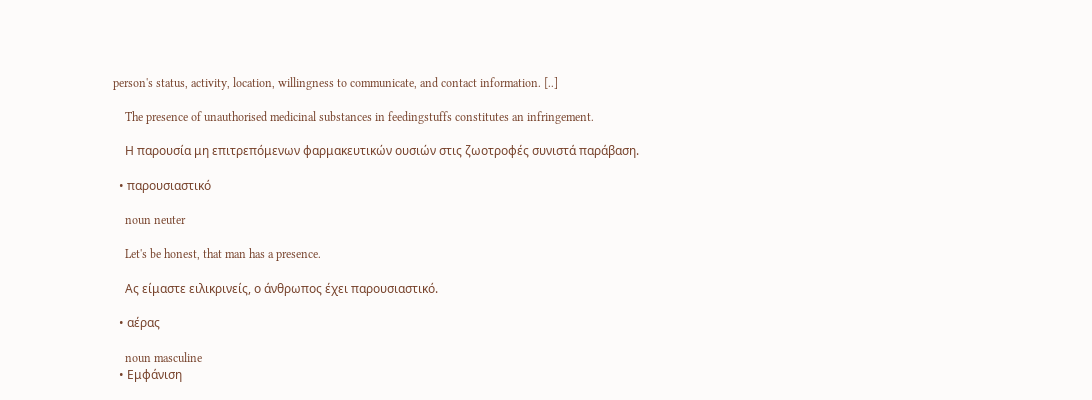person's status, activity, location, willingness to communicate, and contact information. [..]

    The presence of unauthorised medicinal substances in feedingstuffs constitutes an infringement.

    Η παρουσία μη επιτρεπόμενων φαρμακευτικών ουσιών στις ζωοτροφές συνιστά παράβαση.

  • παρουσιαστικό

    noun neuter

    Let's be honest, that man has a presence.

    Ας είμαστε ειλικρινείς, ο άνθρωπος έχει παρουσιαστικό.

  • αέρας

    noun masculine
  • Εμφάνιση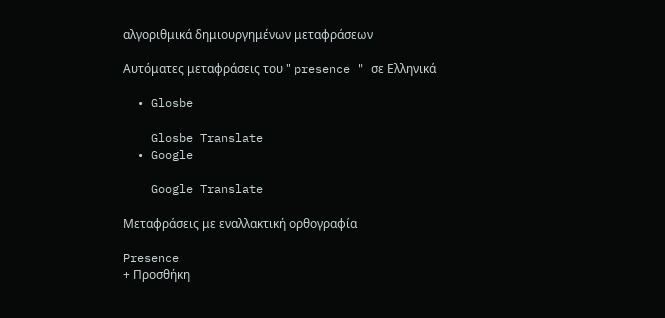αλγοριθμικά δημιουργημένων μεταφράσεων

Αυτόματες μεταφράσεις του " presence " σε Ελληνικά

  • Glosbe

    Glosbe Translate
  • Google

    Google Translate

Μεταφράσεις με εναλλακτική ορθογραφία

Presence
+ Προσθήκη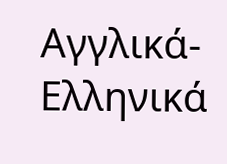Αγγλικά-Ελληνικά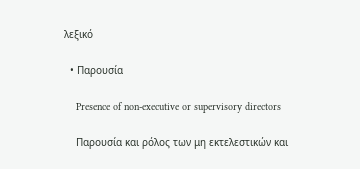λεξικό

  • Παρουσία

    Presence of non-executive or supervisory directors

    Παρουσία και ρόλος των μη εκτελεστικών και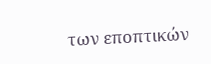των εποπτικών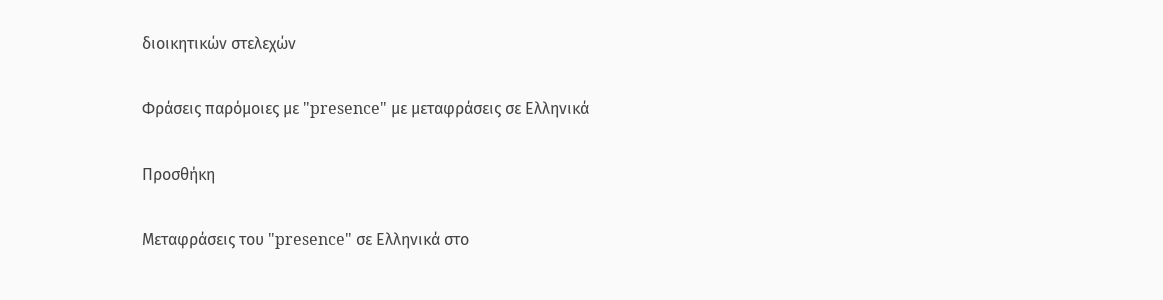διοικητικών στελεχών

Φράσεις παρόμοιες με "presence" με μεταφράσεις σε Ελληνικά

Προσθήκη

Μεταφράσεις του "presence" σε Ελληνικά στο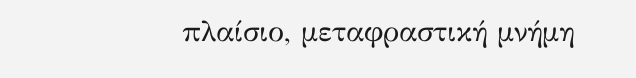πλαίσιο, μεταφραστική μνήμη